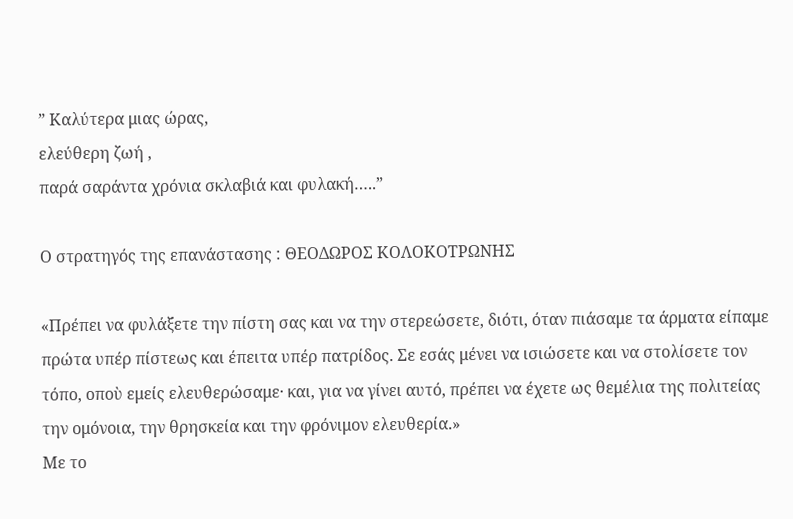” Καλύτερα μιας ώρας,
ελεύθερη ζωή ,
παρά σαράντα χρόνια σκλαβιά και φυλακή…..”

Ο στρατηγός της επανάστασης : ΘΕΟΔΩΡΟΣ ΚΟΛΟΚΟΤΡΩΝΗΣ

«Πρέπει να φυλάξετε την πίστη σας και να την στερεώσετε, διότι, όταν πιάσαμε τα άρματα είπαμε πρώτα υπέρ πίστεως και έπειτα υπέρ πατρίδος. Σε εσάς μένει να ισιώσετε και να στολίσετε τον τόπο, οποὺ εμείς ελευθερώσαμε· και, για να γίνει αυτό, πρέπει να έχετε ως θεμέλια της πολιτείας την ομόνοια, την θρησκεία και την φρόνιμον ελευθερία.»
Με το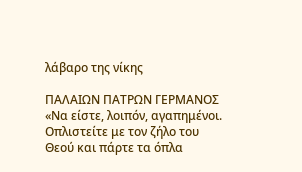λάβαρο της νίκης

ΠΑΛΑΙΩΝ ΠΑΤΡΩΝ ΓΕΡΜΑΝΟΣ
«Να είστε, λοιπόν, αγαπημένοι. Οπλιστείτε με τον ζήλο του Θεού και πάρτε τα όπλα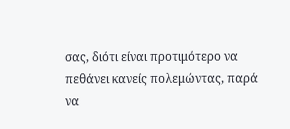σας, διότι είναι προτιμότερο να πεθάνει κανείς πολεμώντας, παρά να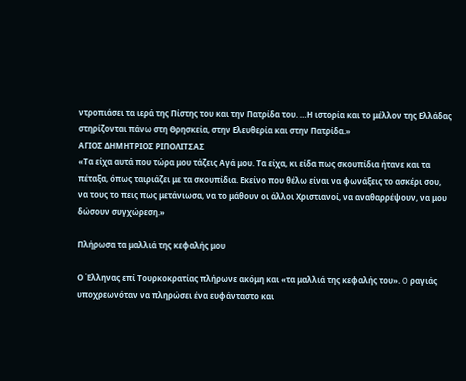ντροπιάσει τα ιερά της Πίστης του και την Πατρίδα του. …Η ιστορία και το μέλλον της Ελλάδας στηρίζονται πάνω στη Θρησκεία, στην Ελευθερία και στην Πατρίδα.»
ΑΓΙΟΣ ΔΗΜΗΤΡΙΟΣ ΡΙΠΟΛΙΤΣΑΣ
«Τα είχα αυτά που τώρα μου τάζεις Αγά μου. Τα είχα, κι είδα πως σκουπίδια ήτανε και τα πέταξα, όπως ταιριάζει με τα σκουπίδια. Εκείνο που θέλω είναι να φωνάξεις το ασκέρι σου, να τους το πεις πως μετάνιωσα, να το μάθουν οι άλλοι Χριστιανοί, να αναθαρρέψουν, να μου δώσουν συγχώρεση.»

Πλήρωσα τα μαλλιά της κεφαλής μου

Ο Έλληνας επί Τουρκοκρατίας πλήρωνε ακόμη και «τα μαλλιά της κεφαλής του». O ραγιάς υποχρεωνόταν να πληρώσει ένα ευφάνταστο και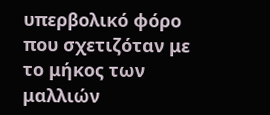υπερβολικό φόρο που σχετιζόταν με το μήκος των μαλλιών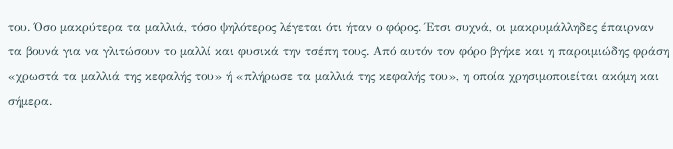του. Όσο μακρύτερα τα μαλλιά, τόσο ψηλότερος λέγεται ότι ήταν ο φόρος. Έτσι συχνά, οι μακρυμάλληδες έπαιρναν τα βουνά για να γλιτώσουν το μαλλί και φυσικά την τσέπη τους. Από αυτόν τον φόρο βγήκε και η παροιμιώδης φράση «χρωστά τα μαλλιά της κεφαλής του» ή «πλήρωσε τα μαλλιά της κεφαλής του», η οποία χρησιμοποιείται ακόμη και σήμερα.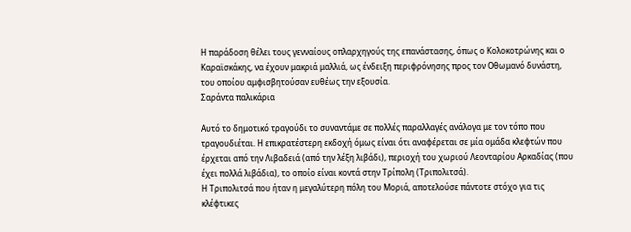Η παράδοση θέλει τους γενναίους οπλαρχηγούς της επανάστασης, όπως ο Κολοκοτρώνης και ο Καραϊσκάκης, να έχουν μακριά μαλλιά, ως ένδειξη περιφρόνησης προς τον Οθωμανό δυνάστη, του οποίου αμφισβητούσαν ευθέως την εξουσία.
Σαράντα παλικάρια

Αυτό το δημοτικό τραγούδι το συναντάμε σε πολλές παραλλαγές ανάλογα με τον τόπο που τραγουδιέται. Η επικρατέστερη εκδοχή όμως είναι ότι αναφέρεται σε μία ομάδα κλεφτών που έρχεται από την Λιβαδειά (από την λέξη λιβάδι), περιοχή του χωριού Λεονταρίου Αρκαδίας (που έχει πολλά λιβάδια), το οποίο είναι κοντά στην Τρίπολη (Τριπολιτσά).
Η Τριπολιτσά που ήταν η μεγαλύτερη πόλη του Μοριά, αποτελούσε πάντοτε στόχο για τις κλέφτικες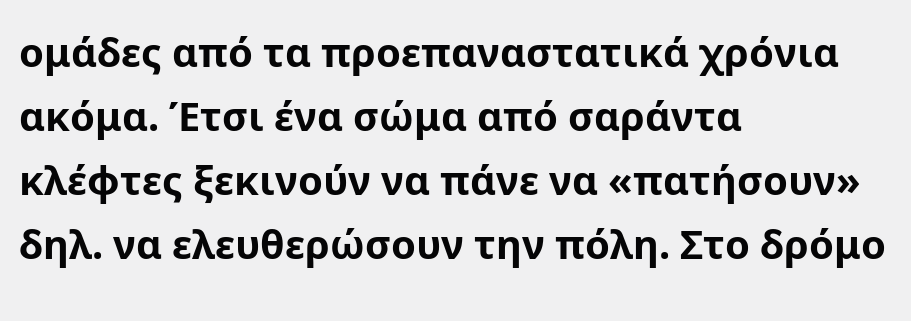ομάδες από τα προεπαναστατικά χρόνια ακόμα. Έτσι ένα σώμα από σαράντα κλέφτες ξεκινούν να πάνε να «πατήσουν» δηλ. να ελευθερώσουν την πόλη. Στο δρόμο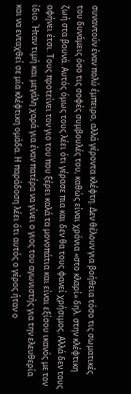συναντούν έναν πολύ έμπειρο, αλλά γέροντα κλέφτη. Δεν θέλουν για βοήθεια τόσο τις σωματικές του δυνάμεις όσο τις σοφές συμβουλές του, καθώς είναι χρόνια «στο κλαρί» δηλ. στην κλέφτικη ζωή στα βουνά. Αυτός όμως τους λέει ότι γέρασε πια και δεν θα τους φανεί χρήσιμος. Αλλά δεν τους αφήνει έτσι. Τους προτείνει τον γιο του που ξέρει καλά τα μονοπάτια και είναι εξίσου ικανός με τον ίδιο. Ήταν τιμή και μεγάλη χαρά για έναν πατέρα να γίνει ο γιος του αγωνιστής για την ελευθερία και να ενταχθεί σε μία κλέφτικη ομάδα. Η παράδοση λέει ότι αυτός ο γέρος ήταν ο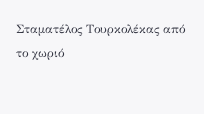Σταματέλος Τουρκολέκας από το χωριό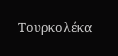Τουρκολέκα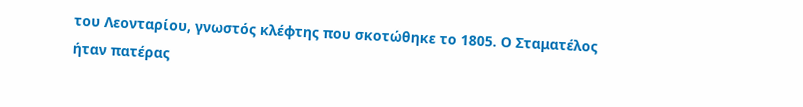του Λεονταρίου, γνωστός κλέφτης που σκοτώθηκε το 1805. Ο Σταματέλος ήταν πατέρας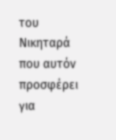του Νικηταρά που αυτόν προσφέρει για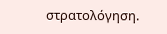στρατολόγηση.